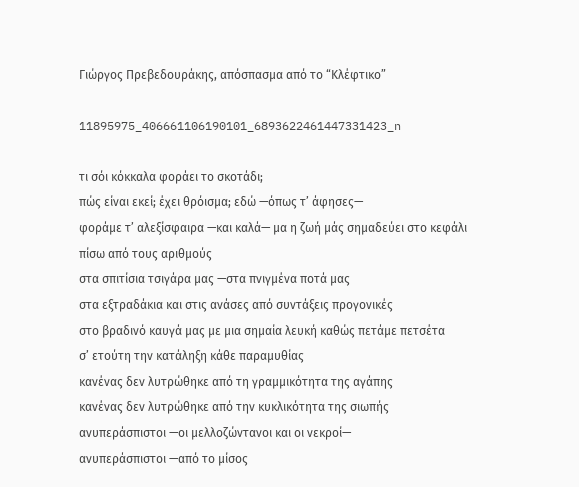Γιώργος Πρεβεδουράκης, απόσπασμα από το “Κλέφτικο”

11895975_406661106190101_6893622461447331423_n

τι σόι κόκκαλα φοράει το σκοτάδι;
πώς είναι εκεί; έχει θρόισμα; εδώ —όπως τ’ άφησες—
φοράμε τ’ αλεξίσφαιρα —και καλά— μα η ζωή μάς σημαδεύει στο κεφάλι
πίσω από τους αριθμούς
στα σπιτίσια τσιγάρα μας —στα πνιγμένα ποτά μας
στα εξτραδάκια και στις ανάσες από συντάξεις προγονικές
στο βραδινό καυγά μας με μια σημαία λευκή καθώς πετάμε πετσέτα
σ’ ετούτη την κατάληξη κάθε παραμυθίας
κανένας δεν λυτρώθηκε από τη γραμμικότητα της αγάπης
κανένας δεν λυτρώθηκε από την κυκλικότητα της σιωπής
ανυπεράσπιστοι —οι μελλοζώντανοι και οι νεκροί—
ανυπεράσπιστοι —από το μίσος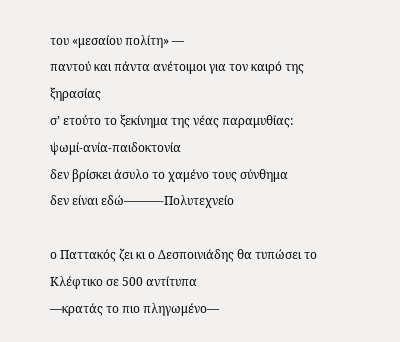του «μεσαίου πολίτη» —
παντού και πάντα ανέτοιμοι για τον καιρό της ξηρασίας
σ’ ετούτο το ξεκίνημα της νέας παραμυθίας:
ψωμί-ανία-παιδοκτονία
δεν βρίσκει άσυλο το χαμένο τους σύνθημα
δεν είναι εδώ———-Πολυτεχνείο

ο Παττακός ζει κι ο Δεσποινιάδης θα τυπώσει το Κλέφτικο σε 500 αντίτυπα
—κρατάς το πιο πληγωμένο—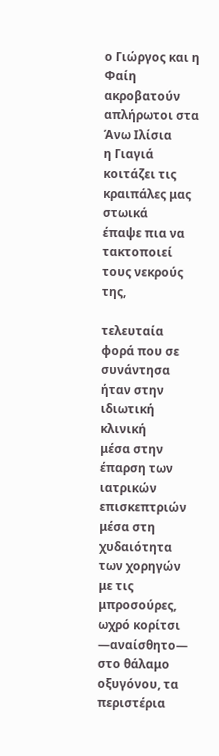ο Γιώργος και η Φαίη ακροβατούν απλήρωτοι στα Άνω Ιλίσια
η Γιαγιά κοιτάζει τις κραιπάλες μας στωικά
έπαψε πια να τακτοποιεί τους νεκρούς της,

τελευταία φορά που σε συνάντησα ήταν στην ιδιωτική κλινική
μέσα στην έπαρση των ιατρικών επισκεπτριών
μέσα στη χυδαιότητα των χορηγών με τις μπροσούρες,
ωχρό κορίτσι —αναίσθητο— στο θάλαμο οξυγόνου, τα περιστέρια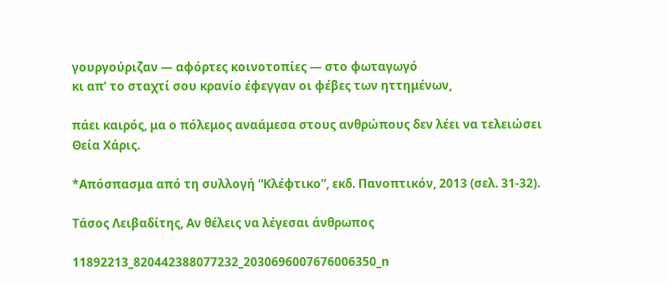γουργούριζαν — αφόρτες κοινοτοπίες — στο φωταγωγό
κι απ’ το σταχτί σου κρανίο έφεγγαν οι φέβες των ηττημένων,

πάει καιρός, μα ο πόλεμος αναάμεσα στους ανθρώπους δεν λέει να τελειώσει
Θεία Χάρις.

*Απόσπασμα από τη συλλογή “Κλέφτικο”, εκδ. Πανοπτικόν, 2013 (σελ. 31-32).

Τάσος Λειβαδίτης, Αν θέλεις να λέγεσαι άνθρωπος

11892213_820442388077232_2030696007676006350_n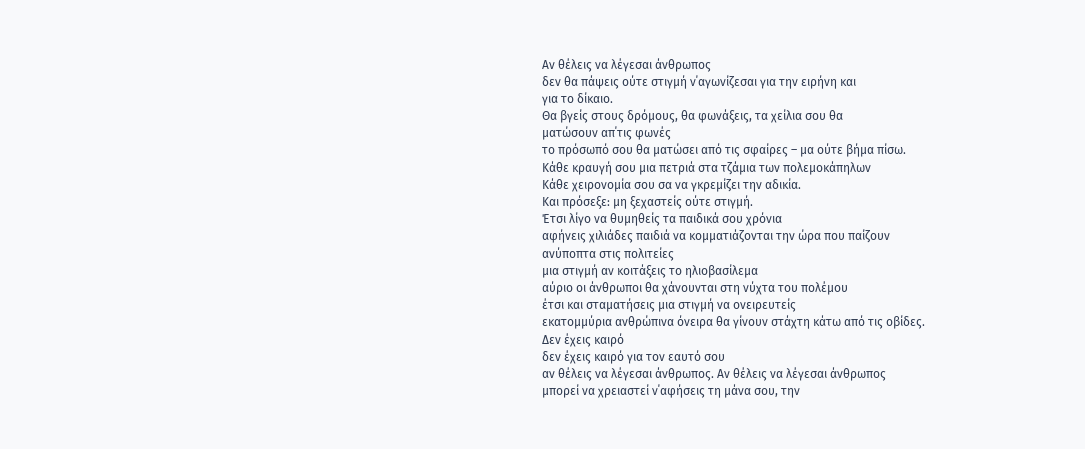Αν θέλεις να λέγεσαι άνθρωπος
δεν θα πάψεις ούτε στιγμή ν΄αγωνίζεσαι για την ειρήνη και
για το δίκαιο.
Θα βγείς στους δρόμους, θα φωνάξεις, τα χείλια σου θα
ματώσουν απ΄τις φωνές
το πρόσωπό σου θα ματώσει από τις σφαίρες – μα ούτε βήμα πίσω.
Κάθε κραυγή σου μια πετριά στα τζάμια των πολεμοκάπηλων
Κάθε χειρονομία σου σα να γκρεμίζει την αδικία.
Και πρόσεξε: μη ξεχαστείς ούτε στιγμή.
Έτσι λίγο να θυμηθείς τα παιδικά σου χρόνια
αφήνεις χιλιάδες παιδιά να κομματιάζονται την ώρα που παίζουν
ανύποπτα στις πολιτείες
μια στιγμή αν κοιτάξεις το ηλιοβασίλεμα
αύριο οι άνθρωποι θα χάνουνται στη νύχτα του πολέμου
έτσι και σταματήσεις μια στιγμή να ονειρευτείς
εκατομμύρια ανθρώπινα όνειρα θα γίνουν στάχτη κάτω από τις οβίδες.
Δεν έχεις καιρό
δεν έχεις καιρό για τον εαυτό σου
αν θέλεις να λέγεσαι άνθρωπος. Αν θέλεις να λέγεσαι άνθρωπος
μπορεί να χρειαστεί ν΄αφήσεις τη μάνα σου, την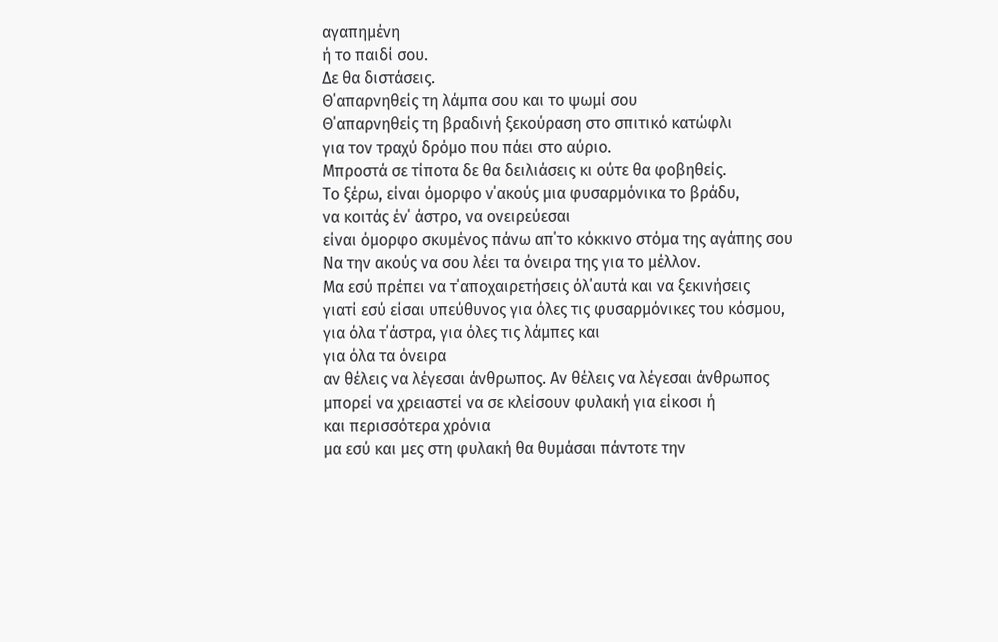αγαπημένη
ή το παιδί σου.
Δε θα διστάσεις.
Θ΄απαρνηθείς τη λάμπα σου και το ψωμί σου
Θ΄απαρνηθείς τη βραδινή ξεκούραση στο σπιτικό κατώφλι
για τον τραχύ δρόμο που πάει στο αύριο.
Μπροστά σε τίποτα δε θα δειλιάσεις κι ούτε θα φοβηθείς.
Το ξέρω, είναι όμορφο ν΄ακούς μια φυσαρμόνικα το βράδυ,
να κοιτάς έν΄ άστρο, να ονειρεύεσαι
είναι όμορφο σκυμένος πάνω απ΄το κόκκινο στόμα της αγάπης σου
Να την ακούς να σου λέει τα όνειρα της για το μέλλον.
Μα εσύ πρέπει να τ΄αποχαιρετήσεις όλ΄αυτά και να ξεκινήσεις
γιατί εσύ είσαι υπεύθυνος για όλες τις φυσαρμόνικες του κόσμου,
για όλα τ΄άστρα, για όλες τις λάμπες και
για όλα τα όνειρα
αν θέλεις να λέγεσαι άνθρωπος. Αν θέλεις να λέγεσαι άνθρωπος
μπορεί να χρειαστεί να σε κλείσουν φυλακή για είκοσι ή
και περισσότερα χρόνια
μα εσύ και μες στη φυλακή θα θυμάσαι πάντοτε την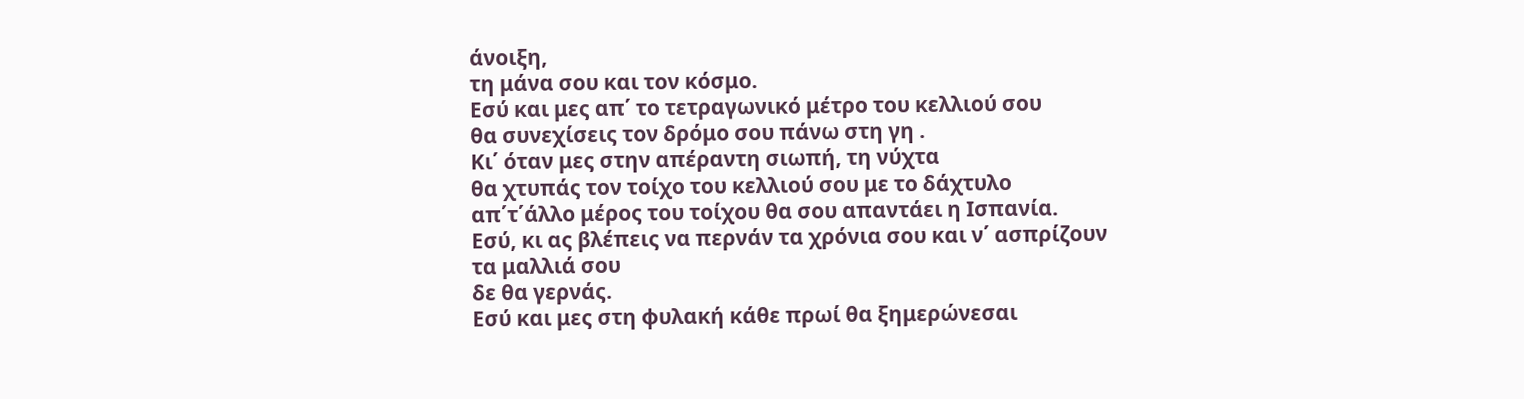άνοιξη,
τη μάνα σου και τον κόσμο.
Εσύ και μες απ΄ το τετραγωνικό μέτρο του κελλιού σου
θα συνεχίσεις τον δρόμο σου πάνω στη γη .
Κι΄ όταν μες στην απέραντη σιωπή, τη νύχτα
θα χτυπάς τον τοίχο του κελλιού σου με το δάχτυλο
απ΄τ΄άλλο μέρος του τοίχου θα σου απαντάει η Ισπανία.
Εσύ, κι ας βλέπεις να περνάν τα χρόνια σου και ν΄ ασπρίζουν
τα μαλλιά σου
δε θα γερνάς.
Εσύ και μες στη φυλακή κάθε πρωί θα ξημερώνεσαι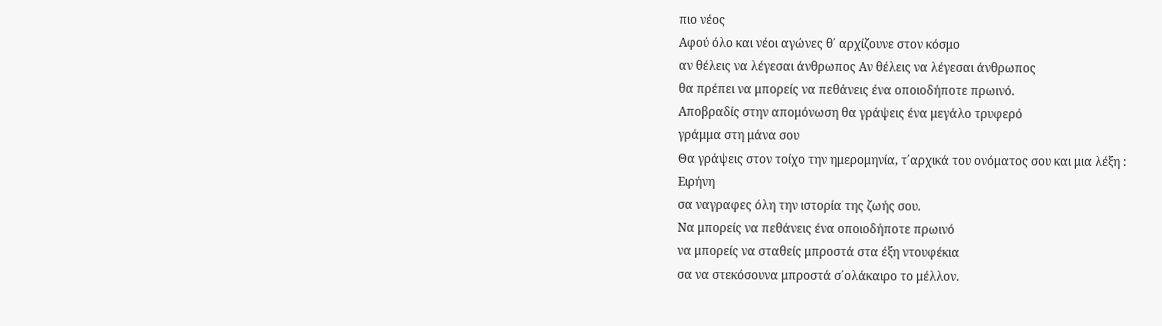πιο νέος
Αφού όλο και νέοι αγώνες θ΄ αρχίζουνε στον κόσμο
αν θέλεις να λέγεσαι άνθρωπος Αν θέλεις να λέγεσαι άνθρωπος
θα πρέπει να μπορείς να πεθάνεις ένα οποιοδήποτε πρωινό.
Αποβραδίς στην απομόνωση θα γράψεις ένα μεγάλο τρυφερό
γράμμα στη μάνα σου
Θα γράψεις στον τοίχο την ημερομηνία, τ΄αρχικά του ονόματος σου και μια λέξη :
Ειρήνη
σα ναγραφες όλη την ιστορία της ζωής σου.
Να μπορείς να πεθάνεις ένα οποιοδήποτε πρωινό
να μπορείς να σταθείς μπροστά στα έξη ντουφέκια
σα να στεκόσουνα μπροστά σ΄ολάκαιρο το μέλλον.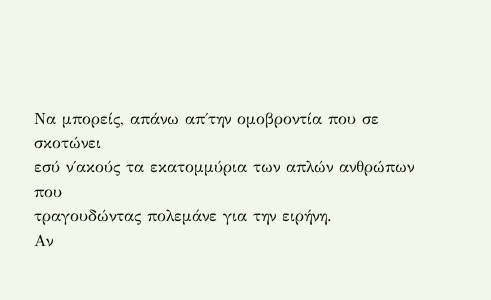Να μπορείς, απάνω απ΄την ομοβροντία που σε σκοτώνει
εσύ ν΄ακούς τα εκατομμύρια των απλών ανθρώπων που
τραγουδώντας πολεμάνε για την ειρήνη.
Αν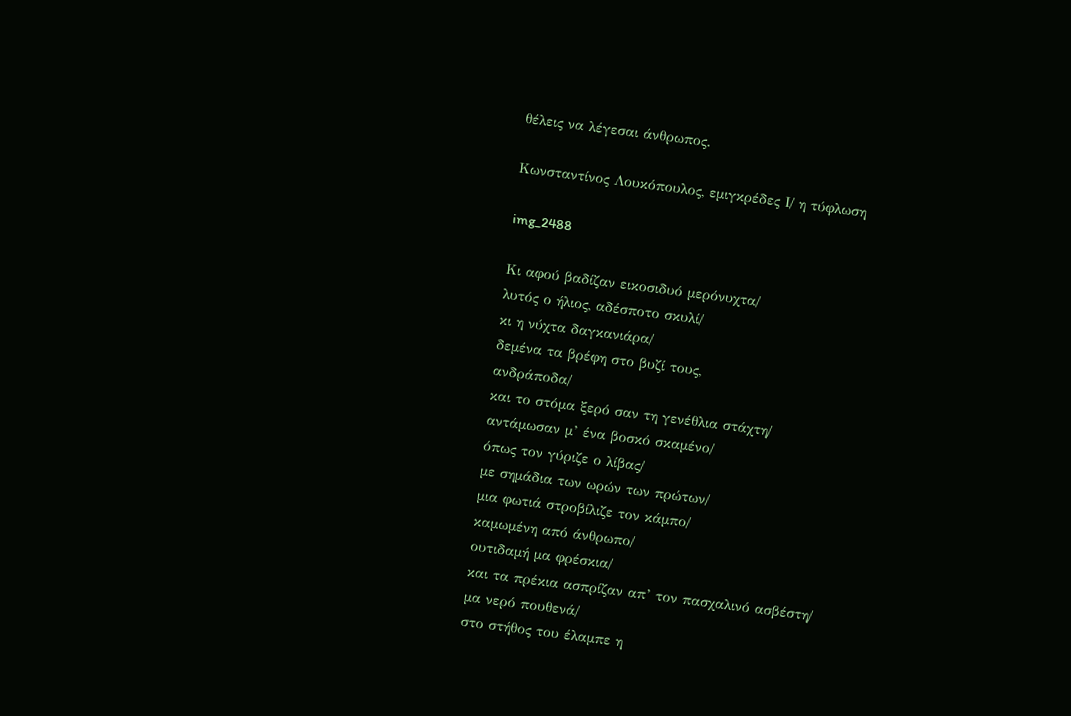θέλεις να λέγεσαι άνθρωπος.

Κωνσταντίνος Λουκόπουλος, εμιγκρέδες Ι/ η τύφλωση

img_2488

Κι αφού βαδίζαν εικοσιδυό μερόνυχτα/
λυτός ο ήλιος, αδέσποτο σκυλί/
κι η νύχτα δαγκανιάρα/
δεμένα τα βρέφη στο βυζί τους,
ανδράποδα/
και το στόμα ξερό σαν τη γενέθλια στάχτη/
αντάμωσαν μ’ ένα βοσκό σκαμένο/
όπως τον γύριζε ο λίβας/
με σημάδια των ωρών των πρώτων/
μια φωτιά στροβίλιζε τον κάμπο/
καμωμένη από άνθρωπο/
ουτιδαμή μα φρέσκια/
και τα πρέκια ασπρίζαν απ’ τον πασχαλινό ασβέστη/
μα νερό πουθενά/
στο στήθος του έλαμπε η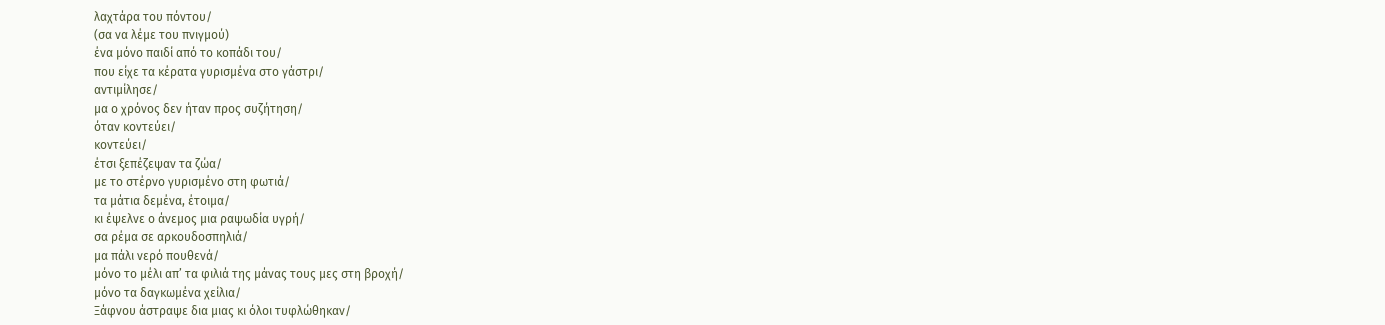λαχτάρα του πόντου/
(σα να λέμε του πνιγμού)
ένα μόνο παιδί από το κοπάδι του/
που είχε τα κέρατα γυρισμένα στο γάστρι/
αντιμίλησε/
μα ο χρόνος δεν ήταν προς συζήτηση/
όταν κοντεύει/
κοντεύει/
έτσι ξεπέζεψαν τα ζώα/
με το στέρνο γυρισμένο στη φωτιά/
τα μάτια δεμένα, έτοιμα/
κι έψελνε ο άνεμος μια ραψωδία υγρή/
σα ρέμα σε αρκουδοσπηλιά/
μα πάλι νερό πουθενά/
μόνο το μέλι απ’ τα φιλιά της μάνας τους μες στη βροχή/
μόνο τα δαγκωμένα χείλια/
Ξάφνου άστραψε δια μιας κι όλοι τυφλώθηκαν/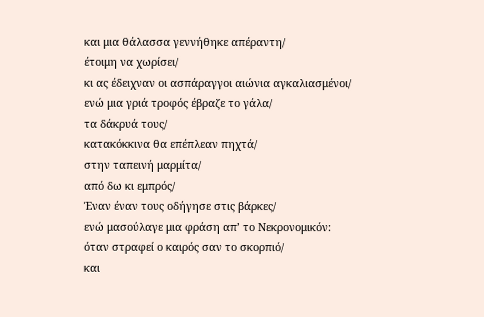και μια θάλασσα γεννήθηκε απέραντη/
έτοιμη να χωρίσει/
κι ας έδειχναν οι ασπάραγγοι αιώνια αγκαλιασμένοι/
ενώ μια γριά τροφός έβραζε το γάλα/
τα δάκρυά τους/
κατακόκκινα θα επέπλεαν πηχτά/
στην ταπεινή μαρμίτα/
από δω κι εμπρός/
Έναν έναν τους οδήγησε στις βάρκες/
ενώ μασούλαγε μια φράση απ’ το Νεκρονομικόν:
όταν στραφεί ο καιρός σαν το σκορπιό/
και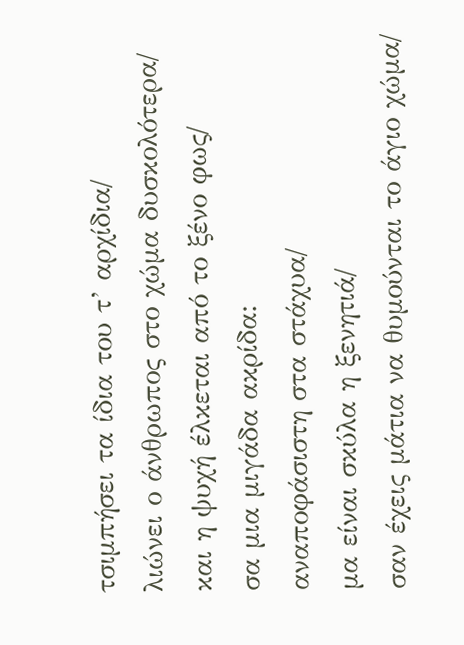τσιμπήσει τα ίδια του τ’ αρχίδια/
λιώνει ο άνθρωπος στο χώμα δυσκολότερα/
και η ψυχή έλκεται από το ξένο φως/
σα μια μιγάδα ακρίδα:
αναποφάσιστη στα στάχυα/
μα είναι σκύλα η ξενητιά/
σαν έχεις μάτια να θυμούνται το άγιο χώμα/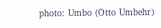photo: Umbo (Otto Umbehr)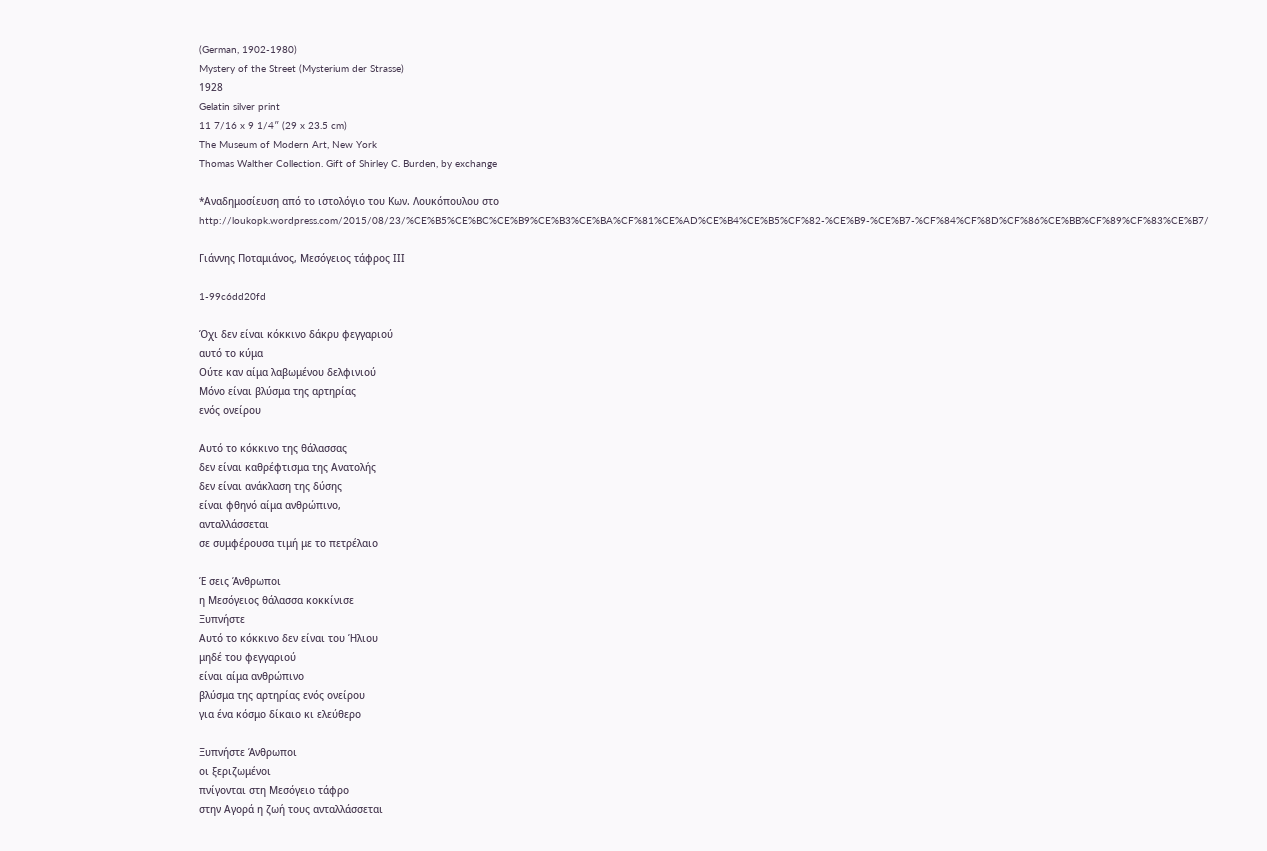(German, 1902-1980)
Mystery of the Street (Mysterium der Strasse)
1928
Gelatin silver print
11 7/16 x 9 1/4″ (29 x 23.5 cm)
The Museum of Modern Art, New York
Thomas Walther Collection. Gift of Shirley C. Burden, by exchange

*Αναδημοσίευση από το ιστολόγιο του Κων. Λουκόπουλου στο http://loukopk.wordpress.com/2015/08/23/%CE%B5%CE%BC%CE%B9%CE%B3%CE%BA%CF%81%CE%AD%CE%B4%CE%B5%CF%82-%CE%B9-%CE%B7-%CF%84%CF%8D%CF%86%CE%BB%CF%89%CF%83%CE%B7/

Γιάννης Ποταμιάνος, Μεσόγειος τάφρος ΙΙΙ

1-99c6dd20fd

Όχι δεν είναι κόκκινο δάκρυ φεγγαριού
αυτό το κύμα
Ούτε καν αίμα λαβωμένου δελφινιού
Μόνο είναι βλύσμα της αρτηρίας
ενός ονείρου

Αυτό το κόκκινο της θάλασσας
δεν είναι καθρέφτισμα της Ανατολής
δεν είναι ανάκλαση της δύσης
είναι φθηνό αίμα ανθρώπινο,
ανταλλάσσεται
σε συμφέρουσα τιμή με το πετρέλαιο

Έ σεις Άνθρωποι
η Μεσόγειος θάλασσα κοκκίνισε
Ξυπνήστε
Αυτό το κόκκινο δεν είναι του Ήλιου
μηδέ του φεγγαριού
είναι αίμα ανθρώπινο
βλύσμα της αρτηρίας ενός ονείρου
για ένα κόσμο δίκαιο κι ελεύθερο

Ξυπνήστε Άνθρωποι
οι ξεριζωμένοι
πνίγονται στη Μεσόγειο τάφρο
στην Αγορά η ζωή τους ανταλλάσσεται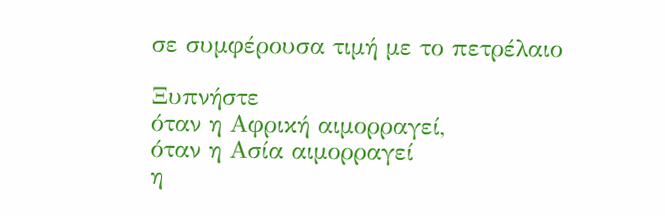σε συμφέρουσα τιμή με το πετρέλαιο

Ξυπνήστε
όταν η Αφρική αιμορραγεί,
όταν η Ασία αιμορραγεί
η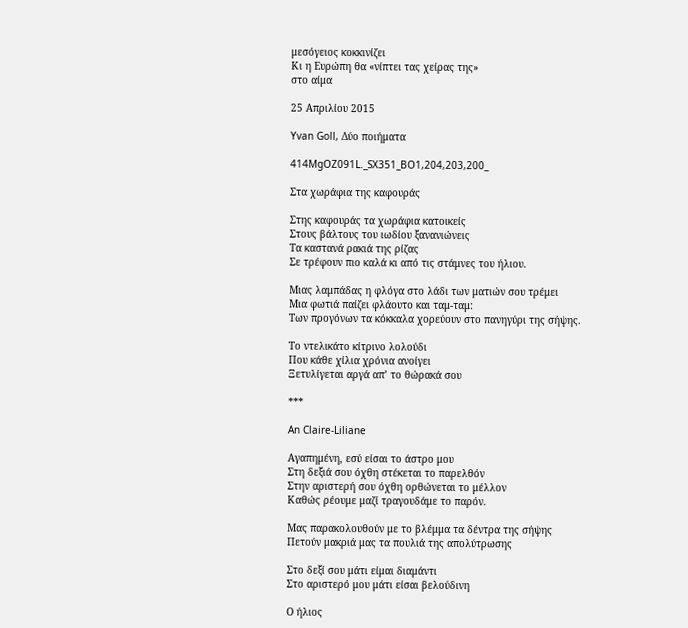μεσόγειος κοκκινίζει
Κι η Ευρώπη θα «νίπτει τας χείρας της»
στο αίμα

25 Απριλίου 2015

Yvan Goll, Δύο ποιήματα

414MgOZ091L._SX351_BO1,204,203,200_

Στα χωράφια της καφουράς

Στης καφουράς τα χωράφια κατοικείς
Στους βάλτους του ιωδίου ξανανιώνεις
Τα καστανά ρακιά της ρίζας
Σε τρέφουν πιο καλά κι από τις στάμνες του ήλιου.

Μιας λαμπάδας η φλόγα στο λάδι των ματιών σου τρέμει
Μια φωτιά παίζει φλάουτο και ταμ-ταμ:
Των προγόνων τα κόκκαλα χορεύουν στο πανηγύρι της σήψης.

Το ντελικάτο κίτρινο λολούδι
Που κάθε χίλια χρόνια ανοίγει
Ξετυλίγεται αργά απ’ το θώρακά σου

***

An Claire-Liliane

Αγαπημένη, εσύ είσαι το άστρο μου
Στη δεξιά σου όχθη στέκεται το παρελθόν
Στην αριστερή σου όχθη ορθώνεται το μέλλον
Καθώς ρέουμε μαζί τραγουδάμε το παρόν.

Μας παρακολουθούν με το βλέμμα τα δέντρα της σήψης
Πετούν μακριά μας τα πουλιά της απολύτρωσης

Στο δεξί σου μάτι είμαι διαμάντι
Στο αριστερό μου μάτι είσαι βελούδινη

Ο ήλιος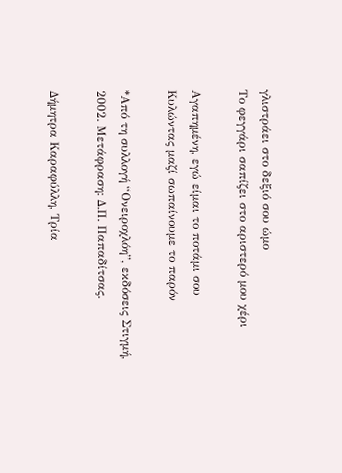γλιστράει στο δεξιό σου ώμο
Το φεγγάρι σαπίζει στο αριστερό μου χέρι

Αγαπημένη, εγώ είμαι το ποτάμι σου
Κυλώντας μαζί σωπαίνουμε το παρόν

*Από τη συλλογή “Ονειροχλόη”, εκδόσεις Στιγμή, 2002. Μετάφραση: Δ.Π. Παπαδίτσας.

Δήμητρα Καραφύλλη, Τρία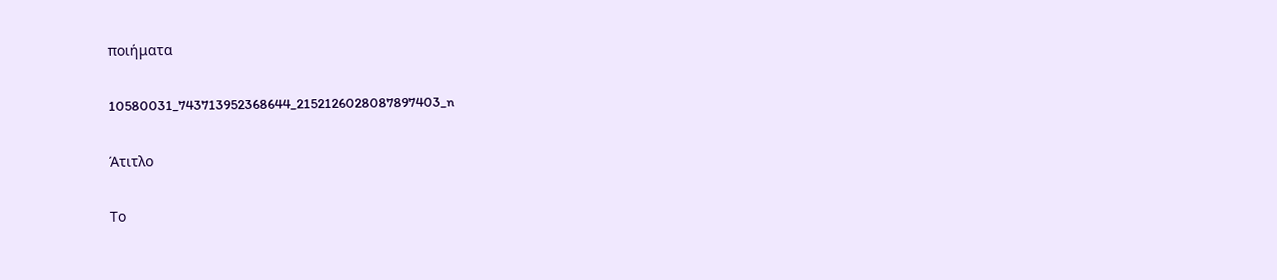ποιήματα

10580031_743713952368644_2152126028087897403_n

Άτιτλο

Το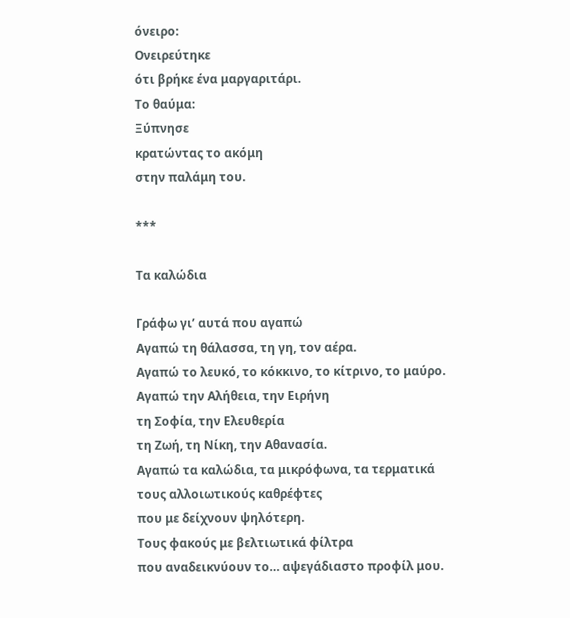όνειρο:
Ονειρεύτηκε
ότι βρήκε ένα μαργαριτάρι.
Το θαύμα:
Ξύπνησε
κρατώντας το ακόμη
στην παλάμη του.

***

Τα καλώδια

Γράφω γι’ αυτά που αγαπώ
Αγαπώ τη θάλασσα, τη γη, τον αέρα.
Αγαπώ το λευκό, το κόκκινο, το κίτρινο, το μαύρο.
Αγαπώ την Αλήθεια, την Ειρήνη
τη Σοφία, την Ελευθερία
τη Ζωή, τη Νίκη, την Αθανασία.
Αγαπώ τα καλώδια, τα μικρόφωνα, τα τερματικά
τους αλλοιωτικούς καθρέφτες
που με δείχνουν ψηλότερη.
Τους φακούς με βελτιωτικά φίλτρα
που αναδεικνύουν το… αψεγάδιαστο προφίλ μου.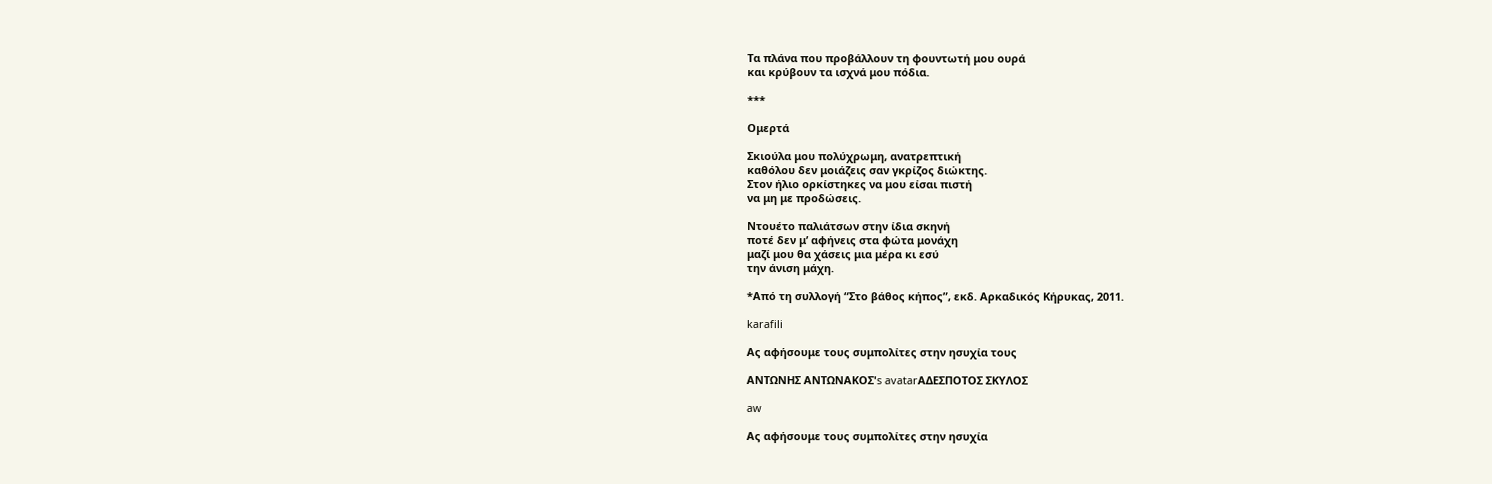Τα πλάνα που προβάλλουν τη φουντωτή μου ουρά
και κρύβουν τα ισχνά μου πόδια.

***

Ομερτά

Σκιούλα μου πολύχρωμη, ανατρεπτική
καθόλου δεν μοιάζεις σαν γκρίζος διώκτης.
Στον ήλιο ορκίστηκες να μου είσαι πιστή
να μη με προδώσεις.

Ντουέτο παλιάτσων στην ίδια σκηνή
ποτέ δεν μ’ αφήνεις στα φώτα μονάχη
μαζί μου θα χάσεις μια μέρα κι εσύ
την άνιση μάχη.

*Από τη συλλογή “Στο βάθος κήπος”, εκδ. Αρκαδικός Κήρυκας, 2011.

karafili

Ας αφήσουμε τους συμπολίτες στην ησυχία τους

ΑΝΤΩΝΗΣ ΑΝΤΩΝΑΚΟΣ's avatarΑΔΕΣΠΟΤΟΣ ΣΚΥΛΟΣ

aw

Ας αφήσουμε τους συμπολίτες στην ησυχία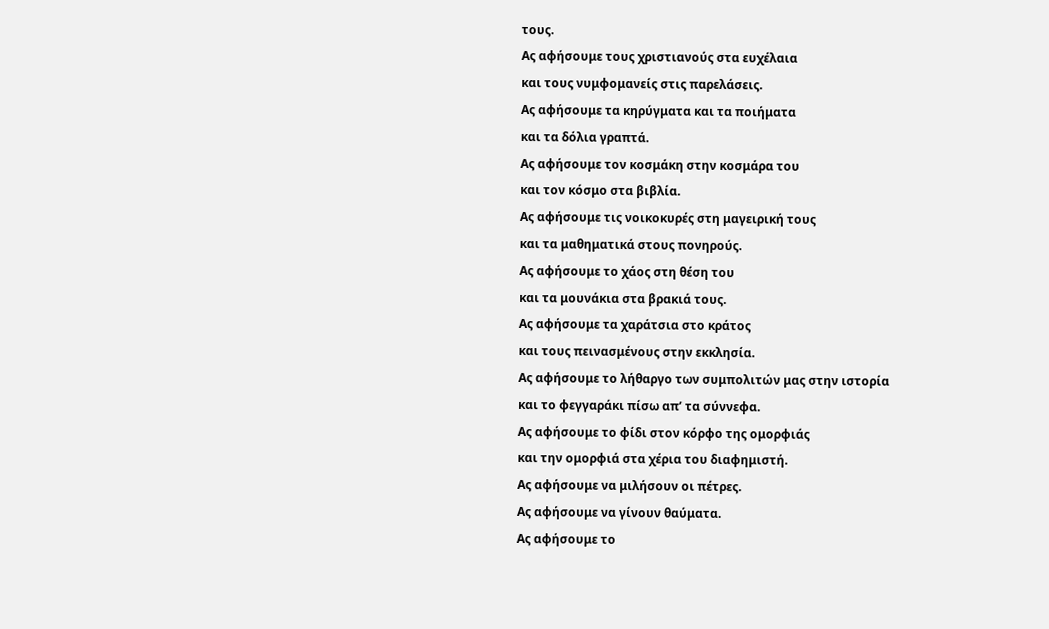τους.
Ας αφήσουμε τους χριστιανούς στα ευχέλαια
και τους νυμφομανείς στις παρελάσεις.
Ας αφήσουμε τα κηρύγματα και τα ποιήματα
και τα δόλια γραπτά.
Ας αφήσουμε τον κοσμάκη στην κοσμάρα του
και τον κόσμο στα βιβλία.
Ας αφήσουμε τις νοικοκυρές στη μαγειρική τους
και τα μαθηματικά στους πονηρούς.
Ας αφήσουμε το χάος στη θέση του
και τα μουνάκια στα βρακιά τους.
Ας αφήσουμε τα χαράτσια στο κράτος
και τους πεινασμένους στην εκκλησία.
Ας αφήσουμε το λήθαργο των συμπολιτών μας στην ιστορία
και το φεγγαράκι πίσω απ’ τα σύννεφα.
Ας αφήσουμε το φίδι στον κόρφο της ομορφιάς
και την ομορφιά στα χέρια του διαφημιστή.
Ας αφήσουμε να μιλήσουν οι πέτρες.
Ας αφήσουμε να γίνουν θαύματα.
Ας αφήσουμε το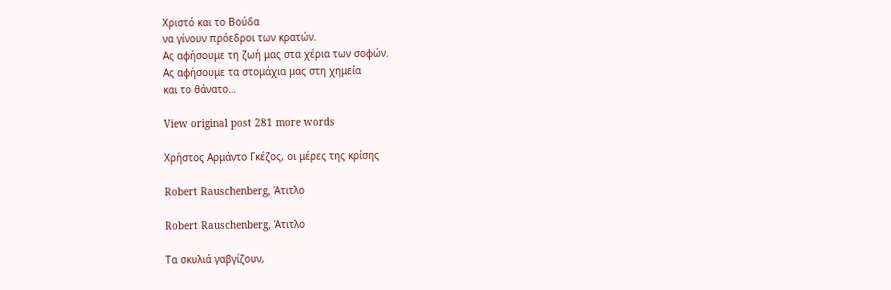Χριστό και το Βούδα
να γίνουν πρόεδροι των κρατών.
Ας αφήσουμε τη ζωή μας στα χέρια των σοφών.
Ας αφήσουμε τα στομάχια μας στη χημεία
και το θάνατο…

View original post 281 more words

Χρήστος Αρμάντο Γκέζος, οι μέρες της κρίσης

Robert Rauschenberg, Άτιτλο

Robert Rauschenberg, Άτιτλο

Τα σκυλιά γαβγίζουν,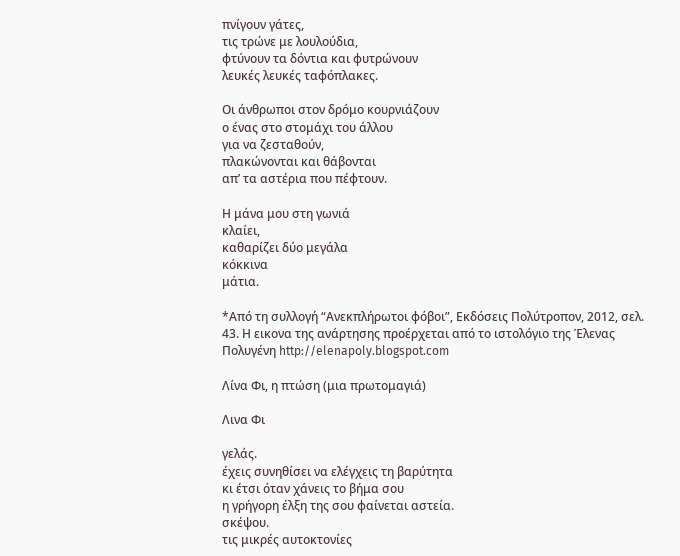πνίγουν γάτες,
τις τρώνε με λουλούδια,
φτύνουν τα δόντια και φυτρώνουν
λευκές λευκές ταφόπλακες.

Οι άνθρωποι στον δρόμο κουρνιάζουν
ο ένας στο στομάχι του άλλου
για να ζεσταθούν,
πλακώνονται και θάβονται
απ’ τα αστέρια που πέφτουν.

Η μάνα μου στη γωνιά
κλαίει,
καθαρίζει δύο μεγάλα
κόκκινα
μάτια.

*Από τη συλλογή “Ανεκπλήρωτοι φόβοι”, Εκδόσεις Πολύτροπον, 2012, σελ. 43. Η εικονα της ανάρτησης προέρχεται από το ιστολόγιο της Έλενας Πολυγένη http://elenapoly.blogspot.com

Λίνα Φι, η πτώση (μια πρωτομαγιά)

Λινα Φι

γελάς.
έχεις συνηθίσει να ελέγχεις τη βαρύτητα
κι έτσι όταν χάνεις το βήμα σου
η γρήγορη έλξη της σου φαίνεται αστεία.
σκέψου.
τις μικρές αυτοκτονίες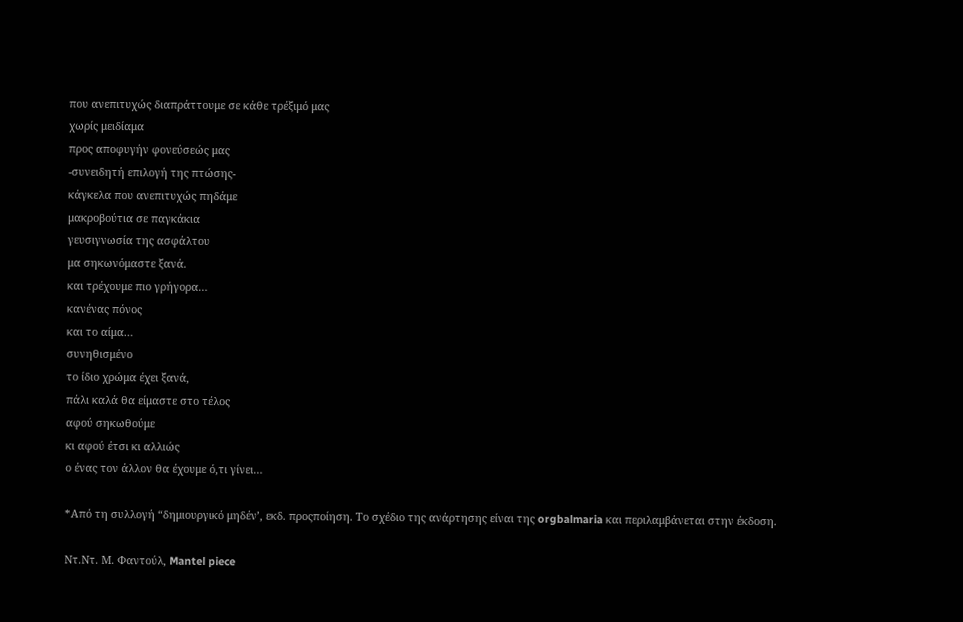που ανεπιτυχώς διαπράττουμε σε κάθε τρέξιμό μας
χωρίς μειδίαμα
προς αποφυγήν φονεύσεώς μας
-συνειδητή επιλογή της πτώσης-
κάγκελα που ανεπιτυχώς πηδάμε
μακροβούτια σε παγκάκια
γευσιγνωσία της ασφάλτου
μα σηκωνόμαστε ξανά.
και τρέχουμε πιο γρήγορα…
κανένας πόνος
και το αίμα…
συνηθισμένο
το ίδιο χρώμα έχει ξανά,
πάλι καλά θα είμαστε στο τέλος
αφού σηκωθούμε
κι αφού έτσι κι αλλιώς
ο ένας τον άλλον θα έχουμε ό,τι γίνει…

*Από τη συλλογή “δημιουργικό μηδέν’, εκδ. προςποίηση. Το σχέδιο της ανάρτησης είναι της orgbalmaria και περιλαμβάνεται στην έκδοση.

Ντ.Ντ. Μ. Φαντούλ, Mantel piece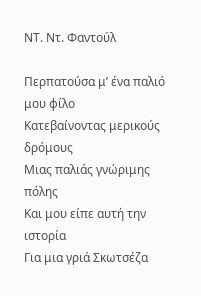ΝΤ. Ντ. Φαντούλ

Περπατούσα μ’ ένα παλιό μου φίλο
Κατεβαίνοντας μερικούς δρόμους
Μιας παλιάς γνώριμης πόλης
Και μου είπε αυτή την ιστορία
Για μια γριά Σκωτσέζα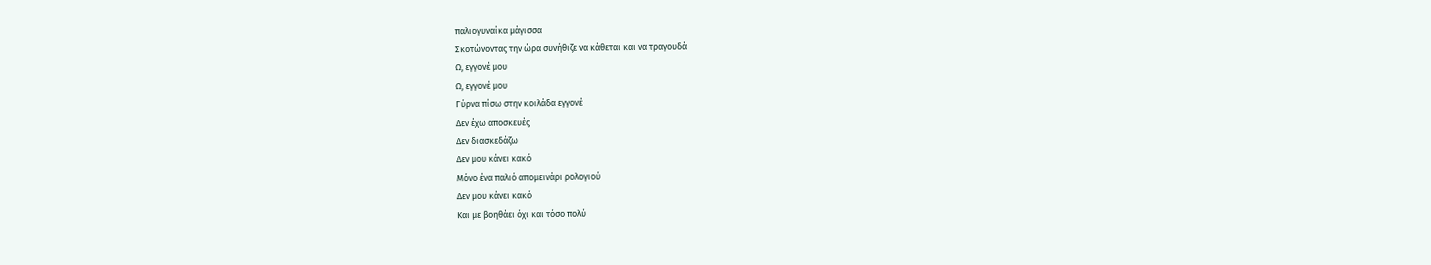παλιογυναίκα μάγισσα
Σκοτώνοντας την ώρα συνήθιζε να κάθεται και να τραγουδά
Ω, εγγονέ μου
Ω, εγγονέ μου
Γύρνα πίσω στην κοιλάδα εγγονέ
Δεν έχω αποσκευές
Δεν διασκεδάζω
Δεν μου κάνει κακό
Μόνο ένα παλιό απομεινάρι ρολογιού
Δεν μου κάνει κακό
Και με βοηθάει όχι και τόσο πολύ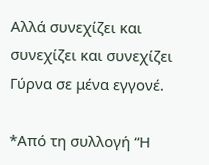Αλλά συνεχίζει και συνεχίζει και συνεχίζει
Γύρνα σε μένα εγγονέ.

*Από τη συλλογή “Η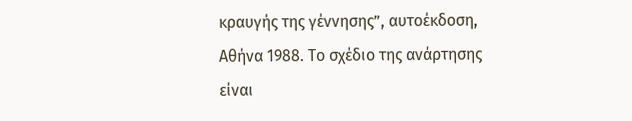κραυγής της γέννησης”, αυτοέκδοση, Αθήνα 1988. Το σχέδιο της ανάρτησης είναι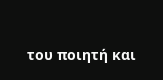του ποιητή και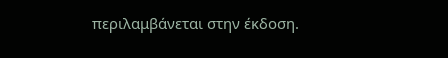περιλαμβάνεται στην έκδοση.